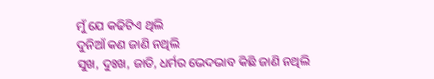ମୁଁ ଯେ କଢିଟିଏ ଥିଲି
ଦୁନିଆଁ କଣ ଜାଣି ନଥିଲି
ସୁଖ, ଦୁଃଖ, ଜାତି, ଧର୍ମର ଭେଦଭାବ କିଛି ଜାଣି ନଥିଲି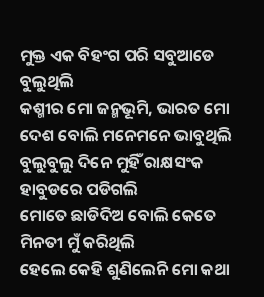ମୁକ୍ତ ଏକ ବିହଂଗ ପରି ସବୁଆଡେ ବୁଲୁଥିଲି
କଶ୍ମୀର ମୋ ଜନ୍ମଭୂମି, ଭାରତ ମୋ
ଦେଶ ବୋଲି ମନେମନେ ଭାବୁଥିଲି
ବୁଲୁବୁଲୁ ଦିନେ ମୁହିଁ ରାକ୍ଷସଂକ ହାବୁଡରେ ପଡିଗଲି
ମୋତେ ଛାଡିଦିଅ ବୋଲି କେତେ ମିନତୀ ମୁଁ କରିଥିଲି
ହେଲେ କେହି ଶୁଣିଲେନି ମୋ କଥା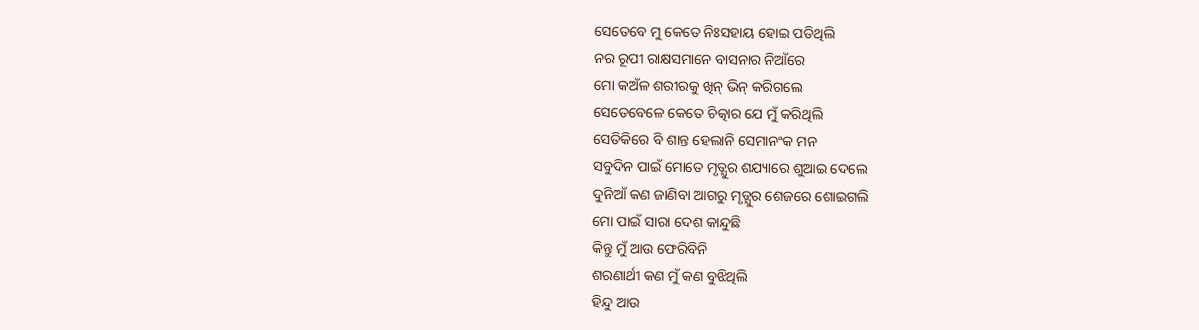ସେତେବେ ମୁ କେତେ ନିଃସହାୟ ହୋଇ ପଡିଥିଲି
ନର ରୂପୀ ରାକ୍ଷସମାନେ ବାସନାର ନିଆଁରେ
ମୋ କଅଁଳ ଶରୀରକୁ ଖିନ୍ ଭିନ୍ କରିଗଲେ
ସେତେବେଳେ କେତେ ଚିତ୍କାର ଯେ ମୁଁ କରିଥିଲି
ସେତିକିରେ ବି ଶାନ୍ତ ହେଲାନି ସେମାନଂକ ମନ
ସବୁଦିନ ପାଇଁ ମୋତେ ମୃତ୍ଯୁର ଶଯ୍ୟାରେ ଶୁଆଇ ଦେଲେ
ଦୁନିଆଁ କଣ ଜାଣିବା ଆଗରୁ ମୃତ୍ଯୁର ଶେଜରେ ଶୋଇଗଲି
ମୋ ପାଇଁ ସାରା ଦେଶ କାନ୍ଦୁଛି
କିନ୍ତୁ ମୁଁ ଆଉ ଫେରିବିନି
ଶରଣାର୍ଥୀ କଣ ମୁଁ କଣ ବୁଝିଥିଲି
ହିନ୍ଦୁ ଆଉ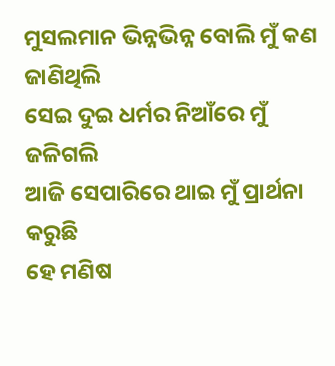ମୁସଲମାନ ଭିନ୍ନଭିନ୍ନ ବୋଲି ମୁଁ କଣ ଜାଣିଥିଲି
ସେଇ ଦୁଇ ଧର୍ମର ନିଆଁରେ ମୁଁ ଜଳିଗଲି
ଆଜି ସେପାରିରେ ଥାଇ ମୁଁ ପ୍ରାର୍ଥନା କରୁଛି
ହେ ମଣିଷ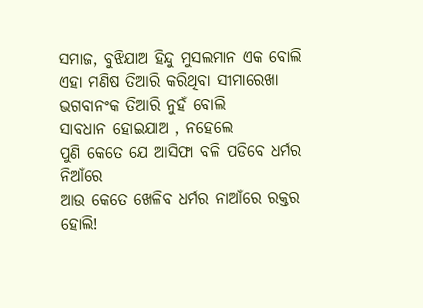ସମାଜ, ବୁଝିଯାଅ ହିନ୍ଦୁ ମୁସଲମାନ ଏକ ବୋଲି
ଏହା ମଣିଷ ତିଆରି କରିଥିବା ସୀମାରେଖା
ଭଗବାନଂକ ତିଆରି ନୁହଁ ବୋଲି
ସାବଧାନ ହୋଇଯାଅ , ନହେଲେ
ପୁଣି କେତେ ଯେ ଆସିଫା ବଳି ପଡିବେ ଧର୍ମର ନିଆଁରେ
ଆଉ କେତେ ଖେଳିବ ଧର୍ମର ନାଆଁରେ ରକ୍ତର ହୋଲି!